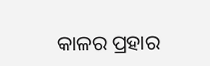କାଳର ପ୍ରହାର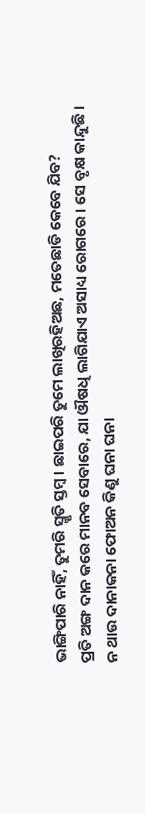ଭାଙ୍ଗିପାରି ନାହିଁ, ତୁମରି ସ୍ମୃତି ସ୍ତମ୍ବ । ଛାଇପରି ତୁମେ ଲାଖିରହିଅଛ, ମତେଛାଡି କେବେ ଯିବ?
ପ୍ରତି ଅଙ୍ଗ ଦାନ କରେ ମାନବ ସେବାରେ, ଯା ଔଷଧି ଲାଗିଯାଏ ଅସାଧ୍ୟ ରୋଗରେ । ସେ ବୃକ୍ଷ କାନ୍ଦୁଛି ।
ନ ଥାଉ ଦାନାକନା ଫୋଅନ କିଣୁ ଘନା ଘନା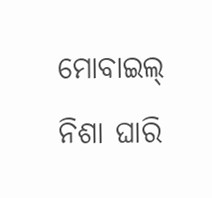ମୋବାଇଲ୍ ନିଶା ଘାରି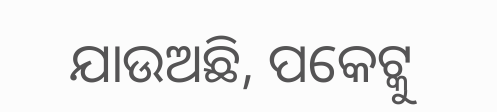ଯାଉଅଛି, ପକେଟ୍କୁ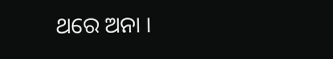ଥରେ ଅନା ।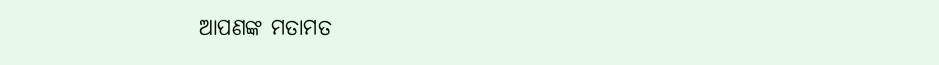ଆପଣଙ୍କ ମତାମତ